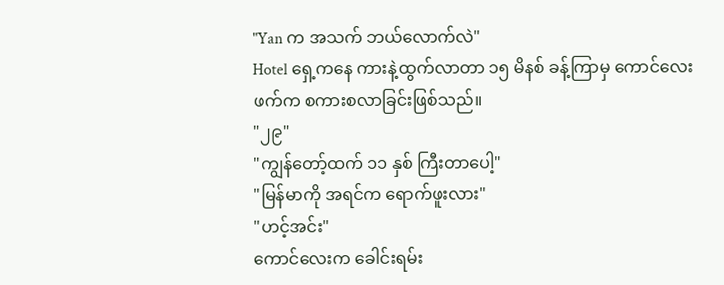"Yan က အသက် ဘယ်လောက်လဲ"
Hotel ရှေ့ကနေ ကားနဲ့ထွက်လာတာ ၁၅ မိနစ် ခန့်ကြာမှ ကောင်လေးဖက်က စကားစလာခြင်းဖြစ်သည်။
"၂၉"
"ကျွန်တော့်ထက် ၁၁ နှစ် ကြီးတာပေါ့"
"မြန်မာကို အရင်က ရောက်ဖူးလား"
"ဟင့်အင်း"
ကောင်လေးက ခေါင်းရမ်း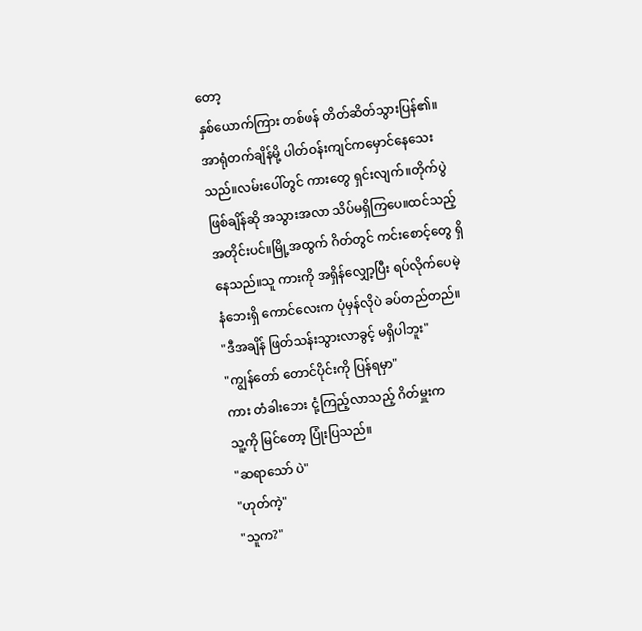တော့
နှစ်ယောက်ကြား တစ်ဖန် တိတ်ဆိတ်သွားပြန်၏။
အာရုံတက်ချိန်မို့ ပါတ်ဝန်းကျင်ကမှောင်နေသေးသည်။လမ်းပေါ်တွင် ကားတွေ ရှင်းလျက်။တိုက်ပွဲ ဖြစ်ချိန်ဆို အသွားအလာ သိပ်မရှိကြပေ။ထင်သည့်အတိုင်းပင်။မြို့အထွက် ဂိတ်တွင် ကင်းစောင့်တွေ ရှိနေသည်။သူ ကားကို အရှိန်လျှော့ပြီး ရပ်လိုက်ပေမဲ့ နံဘေးရှိ ကောင်လေးက ပုံမှန်လိုပဲ ခပ်တည်တည်။
"ဒီအချိန် ဖြတ်သန်းသွားလာခွင့် မရှိပါဘူး"
"ကျွန်တော် တောင်ပိုင်းကို ပြန်ရမှာ"
ကား တံခါးဘေး ငုံ့ကြည့်လာသည့် ဂိတ်မှူးက
သူ့ကို မြင်တော့ ပြုံးပြသည်။
"ဆရာသော် ပဲ"
"ဟုတ်ကဲ့"
"သူက?"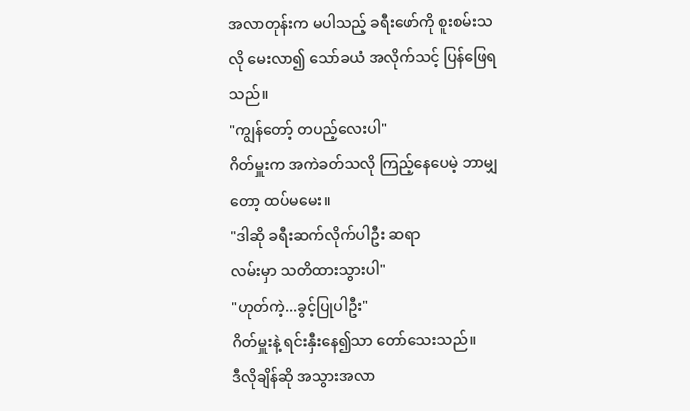အလာတုန်းက မပါသည့် ခရီးဖော်ကို စူးစမ်းသလို မေးလာ၍ သော်ခယံ အလိုက်သင့် ပြန်ဖြေရသည်။
"ကျွန်တော့် တပည့်လေးပါ"
ဂိတ်မှူးက အကဲခတ်သလို ကြည့်နေပေမဲ့ ဘာမျှတော့ ထပ်မမေး။
"ဒါဆို ခရီးဆက်လိုက်ပါဦး ဆရာ
လမ်းမှာ သတိထားသွားပါ"
"ဟုတ်ကဲ့...ခွင့်ပြုပါဦး"
ဂိတ်မှူးနဲ့ ရင်းနှီးနေ၍သာ တော်သေးသည်။
ဒီလိုချိန်ဆို အသွားအလာ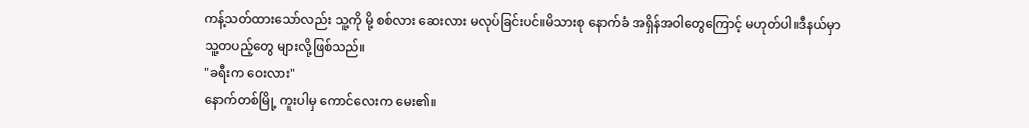ကန့်သတ်ထားသော်လည်း သူ့ကို မို့ စစ်လား ဆေးလား မလုပ်ခြင်းပင်။မိသားစု နောက်ခံ အရှိန်အဝါတွေကြောင့် မဟုတ်ပါ။ဒီနယ်မှာ သူ့တပည့်တွေ များလို့ဖြစ်သည်။
"ခရီးက ဝေးလား"
နောက်တစ်မြို့ ကူးပါမှ ကောင်လေးက မေး၏။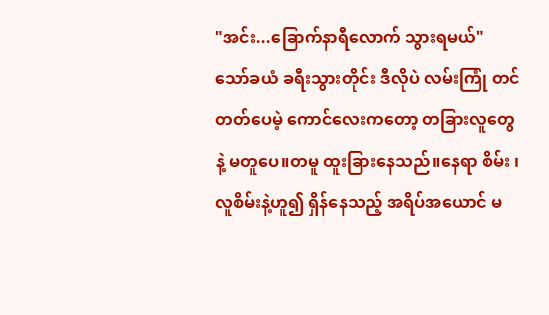"အင်း...ခြောက်နာရီလောက် သွားရမယ်"
သော်ခယံ ခရီးသွားတိုင်း ဒီလိုပဲ လမ်းကြုံ တင်တတ်ပေမဲ့ ကောင်လေးကတော့ တခြားလူတွေနဲ့ မတူပေ။တမူ ထူးခြားနေသည်။နေရာ စိမ်း ၊ လူစိမ်းနဲ့ဟူ၍ ရှိန်နေသည့် အရိပ်အယောင် မ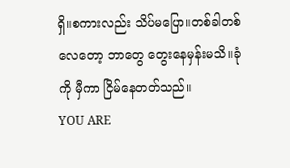ရှိ။စကားလည်း သိပ်မပြော။တစ်ခါတစ်လေတော့ ဘာတွေ တွေးနေမှန်းမသိ။ခုံကို မှီကာ ငြိမ်နေတတ်သည်။
YOU ARE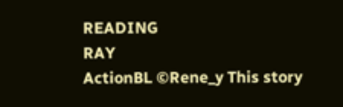READING
RAY
ActionBL ©Rene_y This story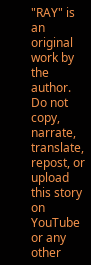"RAY" is an original work by the author. Do not copy, narrate, translate, repost, or upload this story on YouTube or any other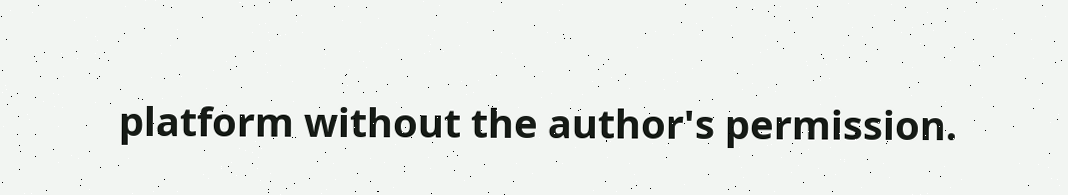platform without the author's permission.